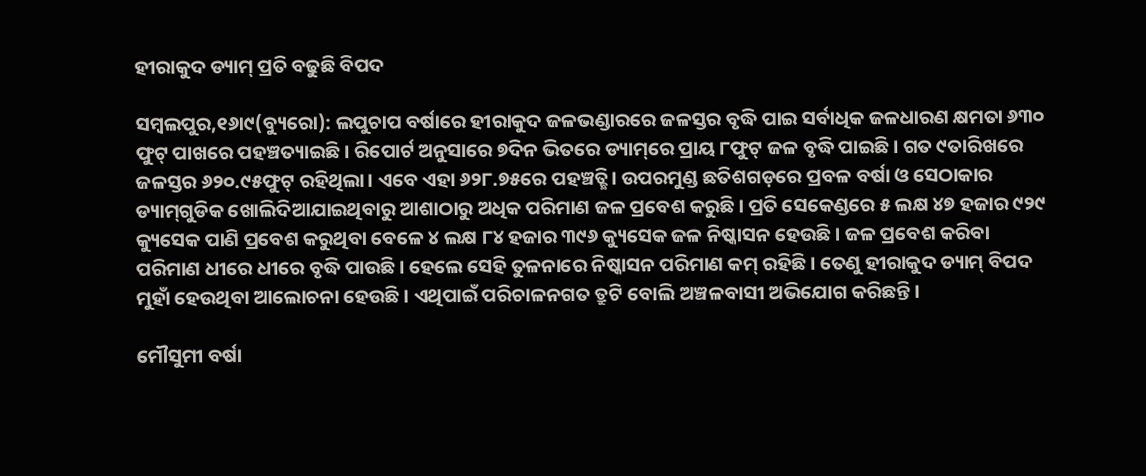ହୀରାକୁଦ ଡ୍ୟାମ୍‌ ପ୍ରତି ବଢୁଛି ବିପଦ

ସମ୍ବଲପୁର,୧୬ା୯(ବ୍ୟୁରୋ): ଲପୁଚାପ ବର୍ଷାରେ ହୀରାକୁଦ ଜଳଭଣ୍ଡାରରେ ଜଳସ୍ତର ବୃଦ୍ଧି ପାଇ ସର୍ବାଧିକ ଜଳଧାରଣ କ୍ଷମତା ୬୩୦ ଫୁଟ୍‌ ପାଖରେ ପହଞ୍ଚତ୍ୟାଇଛି। ରିପୋର୍ଟ ଅନୁସାରେ ୭ଦିନ ଭିତରେ ଡ୍ୟାମ୍‌ରେ ପ୍ରାୟ ୮ଫୁଟ୍‌ ଜଳ ବୃଦ୍ଧି ପାଇଛି। ଗତ ୯ତାରିଖରେ ଜଳସ୍ତର ୬୨୦.୯୫ଫୁଟ୍‌ ରହିଥିଲା। ଏବେ ଏହା ୬୨୮.୭୫ରେ ପହଞ୍ଚତ୍ଛି। ଉପରମୁଣ୍ଡ ଛତିଶଗଡ଼ରେ ପ୍ରବଳ ବର୍ଷା ଓ ସେଠାକାର ଡ୍ୟାମ୍‌ଗୁଡିକ ଖୋଲିଦିଆଯାଇଥିବାରୁ ଆଶାଠାରୁ ଅଧିକ ପରିମାଣ ଜଳ ପ୍ରବେଶ କରୁଛି। ପ୍ରତି ସେକେଣ୍ଡରେ ୫ ଲକ୍ଷ ୪୭ ହଜାର ୯୨୯ କ୍ୟୁସେକ ପାଣି ପ୍ରବେଶ କରୁଥିବା ବେଳେ ୪ ଲକ୍ଷ ୮୪ ହଜାର ୩୯୬ କ୍ୟୁସେକ ଜଳ ନିଷ୍କାସନ ହେଉଛି। ଜଳ ପ୍ରବେଶ କରିବା ପରିମାଣ ଧୀରେ ଧୀରେ ବୃଦ୍ଧି ପାଉଛି। ହେଲେ ସେହି ତୁଳନାରେ ନିଷ୍କାସନ ପରିମାଣ କମ୍‌ ରହିଛି। ତେଣୁ ହୀରାକୁଦ ଡ୍ୟାମ୍‌ ବିପଦ ମୁହାଁ ହେଉଥିବା ଆଲୋଚନା ହେଉଛି। ଏଥିପାଇଁ ପରିଚାଳନଗତ ତ୍ରୁଟି ବୋଲି ଅଞ୍ଚଳବାସୀ ଅଭିଯୋଗ କରିଛନ୍ତି।

ମୌସୁମୀ ବର୍ଷା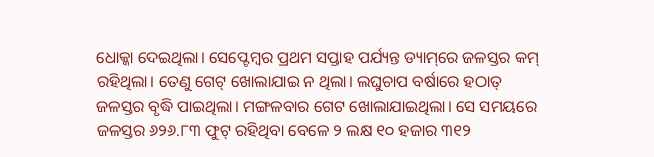ଧୋକ୍କା ଦେଇଥିଲା। ସେପ୍ଟେମ୍ବର ପ୍ରଥମ ସପ୍ତାହ ପର୍ଯ୍ୟନ୍ତ ଡ୍ୟାମ୍‌ରେ ଜଳସ୍ତର କମ୍‌ ରହିଥିଲା। ତେଣୁ ଗେଟ୍‌ ଖୋଲାଯାଇ ନ ଥିଲା। ଲଘୁଚାପ ବର୍ଷାରେ ହଠାତ୍‌ ଜଳସ୍ତର ବୃଦ୍ଧି ପାଇଥିଲା। ମଙ୍ଗଳବାର ଗେଟ ଖୋଲାଯାଇଥିଲା। ସେ ସମୟରେ ଜଳସ୍ତର ୬୨୬.୮୩ ଫୁଟ୍‌ ରହିଥିବା ବେଳେ ୨ ଲକ୍ଷ ୧୦ ହଜାର ୩୧୨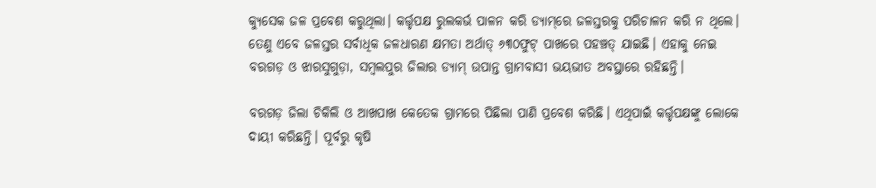କ୍ୟୁସେକ ଜଳ ପ୍ରବେଶ କରୁଥିଲା। କର୍ତ୍ତୃପକ୍ଷ ରୁଲକର୍ଭ ପାଳନ କରି ଡ୍ୟାମ୍‌ରେ ଜଳସ୍ତରକୁ ପରିଚାଳନ କରି ନ ଥିଲେ। ତେଣୁ ଏବେ ଜଳସ୍ତର ସର୍ବାଧିକ ଜଳଧାରଣ କ୍ଷମତା ଅର୍ଥାତ୍‌ ୬୩୦ଫୁଟ୍‌ ପାଖରେ ପହଞ୍ଚତ୍ ଯାଇଛି। ଏହାକୁ ନେଇ ବରଗଡ଼ ଓ ଝାରସୁଗୁଡ଼ା, ସମ୍ବଲପୁର ଜିଲାର ଡ୍ୟାମ୍‌ ଉପାନ୍ତ ଗ୍ରାମବାସୀ ଭୟଭୀତ ଅବସ୍ଥାରେ ରହିଛନ୍ତି।

ବରଗଡ଼ ଜିଲା ଚିକିଲି ଓ ଆଖପାଖ କେତେକ ଗ୍ରାମରେ ପିଛିଲା ପାଣି ପ୍ରବେଶ କରିଛି। ଏଥିପାଇଁ କର୍ତ୍ତୃପକ୍ଷଙ୍କୁ ଲୋକେ ଦାୟୀ କରିଛନ୍ତି। ପୂର୍ବରୁ କୃଷି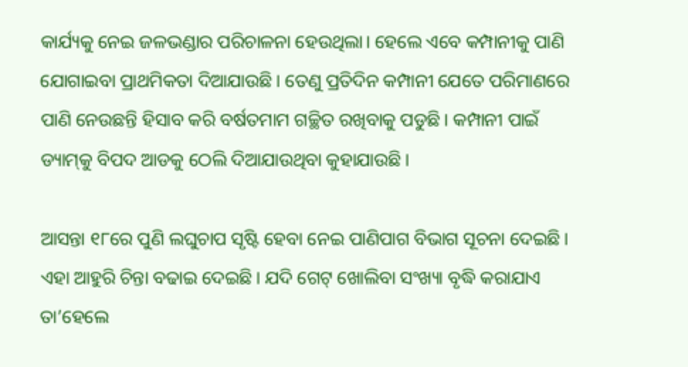କାର୍ଯ୍ୟକୁ ନେଇ ଜଳଭଣ୍ଡାର ପରିଚାଳନା ହେଉଥିଲା। ହେଲେ ଏବେ କମ୍ପାନୀକୁ ପାଣି ଯୋଗାଇବା ପ୍ରାଥମିକତା ଦିଆଯାଉଛି। ତେଣୁ ପ୍ରତିଦିନ କମ୍ପାନୀ ଯେତେ ପରିମାଣରେ ପାଣି ନେଉଛନ୍ତି ହିସାବ କରି ବର୍ଷତମାମ ଗଚ୍ଛିତ ରଖିବାକୁ ପଡୁଛି। କମ୍ପାନୀ ପାଇଁ ଡ୍ୟାମ୍‌କୁ ବିପଦ ଆଡକୁ ଠେଲି ଦିଆଯାଉଥିବା କୁହାଯାଉଛି।

ଆସନ୍ତା ୧୮ରେ ପୁଣି ଲଘୁଚାପ ସୃଷ୍ଟି ହେବା ନେଇ ପାଣିପାଗ ବିଭାଗ ସୂଚନା ଦେଇଛି। ଏହା ଆହୁରି ଚିନ୍ତା ବଢାଇ ଦେଇଛି। ଯଦି ଗେଟ୍‌ ଖୋଲିବା ସଂଖ୍ୟା ବୃଦ୍ଧି କରାଯାଏ ତା’ହେଲେ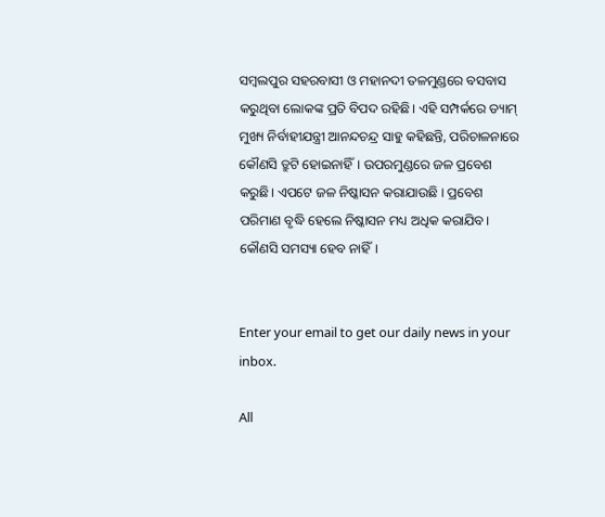ସମ୍ବଲପୁର ସହରବାସୀ ଓ ମହାନଦୀ ତଳମୁଣ୍ଡରେ ବସବାସ କରୁଥିବା ଲୋକଙ୍କ ପ୍ରତି ବିପଦ ରହିଛି। ଏହି ସମ୍ପର୍କରେ ଡ୍ୟାମ୍‌ ମୁଖ୍ୟ ନିର୍ବାହୀଯନ୍ତ୍ରୀ ଆନନ୍ଦଚନ୍ଦ୍ର ସାହୁ କହିଛନ୍ତି, ପରିଚାଳନାରେ କୌଣସି ତ୍ରୁଟି ହୋଇନାହିଁ। ଉପରମୁଣ୍ଡରେ ଜଳ ପ୍ରବେଶ କରୁଛି। ଏପଟେ ଜଳ ନିଷ୍କାସନ କରାଯାଉଛି । ପ୍ରବେଶ ପରିମାଣ ବୃଦ୍ଧି ହେଲେ ନିଷ୍କାସନ ମଧ୍ୟ ଅଧିକ କରାଯିବ। କୌଣସି ସମସ୍ୟା ହେବ ନାହିଁ।


Enter your email to get our daily news in your inbox.

All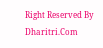Right Reserved By Dharitri.Com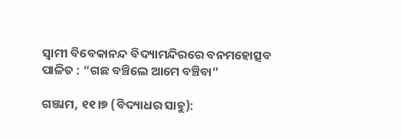ସ୍ୱାମୀ ବିବେକାନନ୍ଦ ବିଦ୍ୟାମନ୍ଦିରରେ ବନମହୋତ୍ସବ ପାଳିତ : “ଗଛ ବଞ୍ଚିଲେ ଆମେ ବଞ୍ଚିବା”

ଗଞ୍ଜାମ, ୧୧।୭ (ବିଦ୍ୟାଧର ସାହୁ):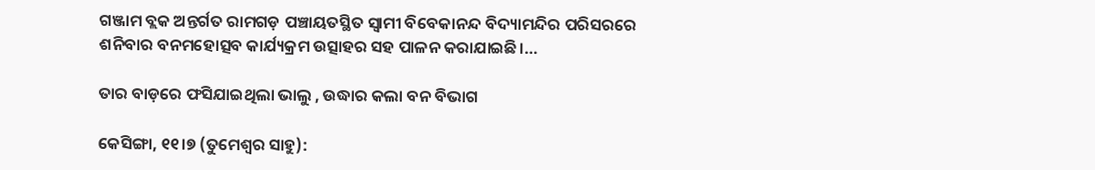ଗଞ୍ଜାମ ବ୍ଲକ ଅନ୍ତର୍ଗତ ରାମଗଡ଼ ପଞ୍ଚାୟତସ୍ଥିତ ସ୍ୱାମୀ ବିବେକାନନ୍ଦ ବିଦ୍ୟାମନ୍ଦିର ପରିସରରେ ଶନିବାର ବନମହୋତ୍ସବ କାର୍ଯ୍ୟକ୍ରମ ଉତ୍ସାହର ସହ ପାଳନ କରାଯାଇଛି।…

ତାର ବାଡ଼ରେ ଫସିଯାଇଥିଲା ଭାଲୁ , ଉଦ୍ଧାର କଲା ବନ ବିଭାଗ

କେସିଙ୍ଗା, ୧୧।୭ (ତୁମେଶ୍ୱର ସାହୁ):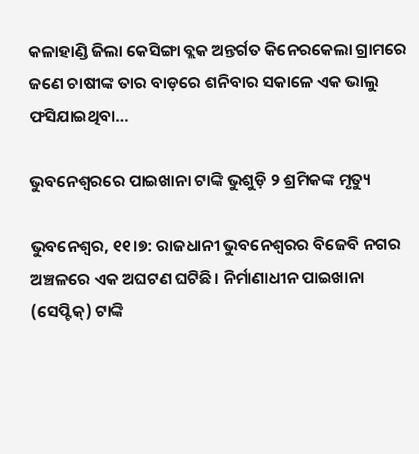କଳାହାଣ୍ଡି ଜିଲା କେସିଙ୍ଗା ବ୍ଲକ ଅନ୍ତର୍ଗତ କିନେରକେଲା ଗ୍ରାମରେ ଜଣେ ଚାଷୀଙ୍କ ତାର ବାଡ଼ରେ ଶନିବାର ସକାଳେ ଏକ ଭାଲୁ ଫସିଯାଇଥିବା…

ଭୁବନେଶ୍ୱରରେ ପାଇଖାନା ଟାଙ୍କି ଭୁଶୁଡ଼ି ୨ ଶ୍ରମିକଙ୍କ ମୃତ୍ୟୁ

ଭୁବନେଶ୍ୱର, ୧୧।୭: ରାଜଧାନୀ ଭୁବନେଶ୍ୱରର ବିଜେବି ନଗର ଅଞ୍ଚଳରେ ଏକ ଅଘଟଣ ଘଟିଛି। ନିର୍ମାଣାଧୀନ ପାଇଖାନା (ସେପ୍ଟିକ୍) ଟାଙ୍କି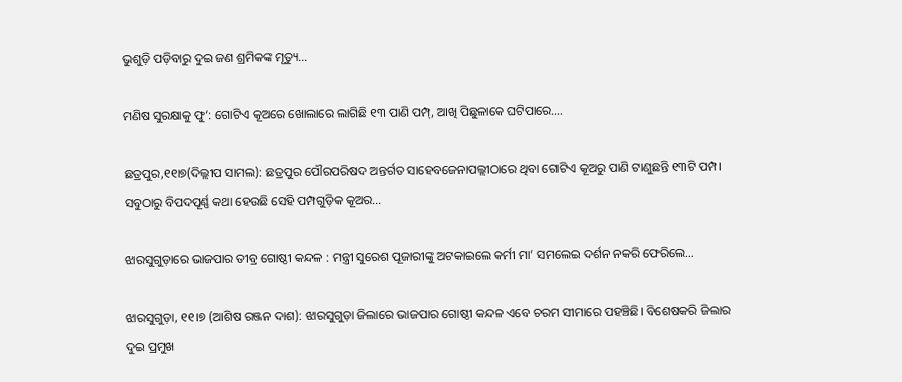ଭୁଶୁଡ଼ି ପଡ଼ିବାରୁ ଦୁଇ ଜଣ ଶ୍ରମିକଙ୍କ ମୃତ୍ୟୁ…

ମଣିଷ ସୁରକ୍ଷାକୁ ଫୁ’: ଗୋଟିଏ କୂଅରେ ଖୋଲାରେ ଲାଗିଛି ୧୩ ପାଣି ପମ୍ପ୍‌, ଆଖି ପିଛୁଳାକେ ଘଟିପାରେ….

ଛତ୍ରପୁର,୧୧ା୭(ଦିଲ୍ଲୀପ ସାମଲ): ଛତ୍ରପୁର ପୌରପରିଷଦ ଅନ୍ତର୍ଗତ ସାହେବଜେନାପଲ୍ଲୀଠାରେ ଥିବା ଗୋଟିଏ କୂଅରୁ ପାଣି ଟାଣୁଛନ୍ତି ୧୩ଟି ପମ୍ପ। ସବୁଠାରୁ ବିପଦପୂର୍ଣ୍ଣ କଥା ହେଉଛି ସେହି ପମ୍ପଗୁଡ଼ିକ କୂଅର…

ଝାରସୁଗୁଡ଼ାରେ ଭାଜପାର ତୀବ୍ର ଗୋଷ୍ଠୀ କନ୍ଦଳ : ମନ୍ତ୍ରୀ ସୁରେଶ ପୂଜାରୀଙ୍କୁ ଅଟକାଇଲେ କର୍ମୀ ମା’ ସମଲେଇ ଦର୍ଶନ ନକରି ଫେରିଲେ…

ଝାରସୁଗୁଡ଼ା, ୧୧।୭ (ଆଶିଷ ରଞ୍ଜନ ଦାଶ): ଝାରସୁଗୁଡ଼ା ଜିଲାରେ ଭାଜପାର ଗୋଷ୍ଠୀ କନ୍ଦଳ ଏବେ ଚରମ ସୀମାରେ ପହଞ୍ଚିଛି। ବିଶେଷକରି ଜିଲାର ଦୁଇ ପ୍ରମୁଖ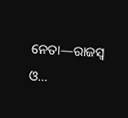ନେତା—ରାଜସ୍ୱ ଓ…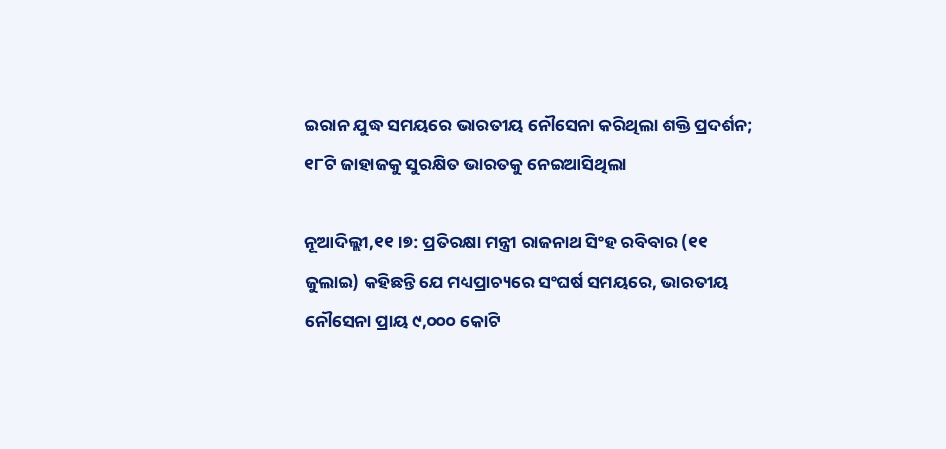ଇରାନ ଯୁଦ୍ଧ ସମୟରେ ଭାରତୀୟ ନୌସେନା କରିଥିଲା ଶକ୍ତି ପ୍ରଦର୍ଶନ; ୧୮ଟି ଜାହାଜକୁ ସୁରକ୍ଷିତ ଭାରତକୁ ନେଇଆସିଥିଲା

ନୂଆଦିଲ୍ଲୀ,୧୧।୭: ପ୍ରତିରକ୍ଷା ମନ୍ତ୍ରୀ ରାଜନାଥ ସିଂହ ରବିବାର (୧୧ ଜୁଲାଇ) କହିଛନ୍ତି ଯେ ମଧ୍ୟପ୍ରାଚ୍ୟରେ ସଂଘର୍ଷ ସମୟରେ, ଭାରତୀୟ ନୌସେନା ପ୍ରାୟ ୯,୦୦୦ କୋଟି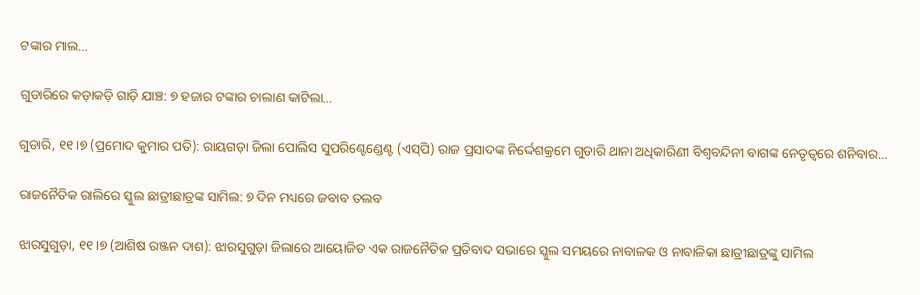ଟଙ୍କାର ମାଲ…

ଗୁଡାରିରେ କଡ଼ାକଡ଼ି ଗାଡ଼ି ଯାଞ୍ଚ: ୭ ହଜାର ଟଙ୍କାର ଚାଲାଣ କାଟିଲା…

ଗୁଡାରି, ୧୧।୭ (ପ୍ରମୋଦ କୁମାର ପତି): ରାୟଗଡ଼ା ଜିଲା ପୋଲିସ ସୁପରିଣ୍ଟେଣ୍ଡେଣ୍ଟ (ଏସ୍‌ପି) ରାଜ ପ୍ରସାଦଙ୍କ ନିର୍ଦ୍ଦେଶକ୍ରମେ ଗୁଡାରି ଥାନା ଅଧିକାରିଣୀ ବିଶ୍ୱବନ୍ଦିନୀ ବାଗଙ୍କ ନେତୃତ୍ୱରେ ଶନିବାର…

ରାଜନୈତିକ ରାଲିରେ ସ୍କୁଲ ଛାତ୍ରୀଛାତ୍ରଙ୍କ ସାମିଲ: ୭ ଦିନ ମଧ୍ୟରେ ଜବାବ ତଲବ

ଝାରସୁଗୁଡ଼ା, ୧୧।୭ (ଆଶିଷ ରଞ୍ଜନ ଦାଶ): ଝାରସୁଗୁଡ଼ା ଜିଲାରେ ଆୟୋଜିତ ଏକ ରାଜନୈତିକ ପ୍ରତିବାଦ ସଭାରେ ସ୍କୁଲ ସମୟରେ ନାବାଳକ ଓ ନାବାଳିକା ଛାତ୍ରୀଛାତ୍ରଙ୍କୁ ସାମିଲ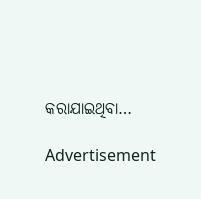କରାଯାଇଥିବା…

Advertisement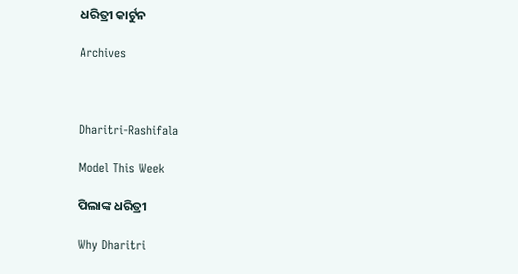ଧରିତ୍ରୀ କାର୍ଟୁନ

Archives



Dharitri-Rashifala

Model This Week

ପିଲାଙ୍କ ଧରିତ୍ରୀ

Why Dharitri